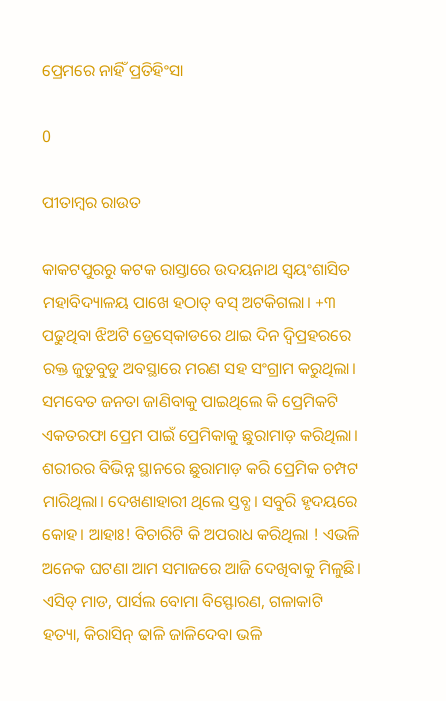ପ୍ରେମରେ ନାହିଁ ପ୍ରତିହିଂସା

0

ପୀତାମ୍ବର ରାଉତ

କାକଟପୁରରୁ କଟକ ରାସ୍ତାରେ ଉଦୟନାଥ ସ୍ୱୟଂଶାସିତ ମହାବିଦ୍ୟାଳୟ ପାଖେ ହଠାତ୍‍ ବସ୍‍ ଅଟକିଗଲା। +୩ ପଢୁଥିବା ଝିଅଟି ଡ୍ରେସ୍‍କୋଡରେ ଥାଇ ଦିନ ଦ୍ୱିପ୍ରହରରେ ରକ୍ତ ଜୁଡୁବୁଡୁ ଅବସ୍ଥାରେ ମରଣ ସହ ସଂଗ୍ରାମ କରୁଥିଲା। ସମବେତ ଜନତା ଜାଣିବାକୁ ପାଇଥିଲେ କି ପ୍ରେମିକଟି ଏକତରଫା ପ୍ରେମ ପାଇଁ ପ୍ରେମିକାକୁ ଛୁରାମାଡ଼ କରିଥିଲା। ଶରୀରର ବିଭିନ୍ନ ସ୍ଥାନରେ ଛୁରାମାଡ଼ କରି ପ୍ରେମିକ ଚମ୍ପଟ ମାରିଥିଲା। ଦେଖଣାହାରୀ ଥିଲେ ସ୍ତବ୍ଧ। ସବୁରି ହୃଦୟରେ କୋହ। ଆହାଃ! ବିଚାରିଟି କି ଅପରାଧ କରିଥିଲା ! ଏଭଳି ଅନେକ ଘଟଣା ଆମ ସମାଜରେ ଆଜି ଦେଖିବାକୁ ମିଳୁଛି। ଏସିଡ୍‌ ମାଡ, ପାର୍ସଲ ବୋମା ବିସ୍ଫୋରଣ, ଗଳାକାଟି ହତ୍ୟା, କିରାସିନ୍‍ ଢାଳି ଜାଳିଦେବା ଭଳି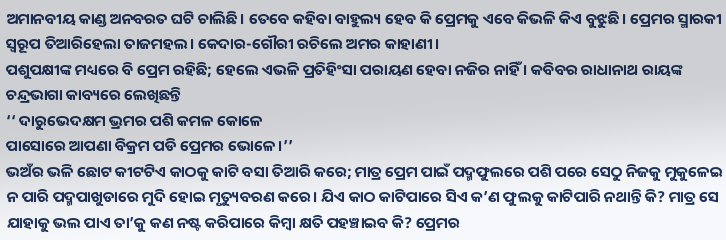ଅମାନବୀୟ କାଣ୍ଡ ଅନବରତ ଘଟି ଚାଲିଛି। ତେବେ କହିବା ବାହୁଲ୍ୟ ହେବ କି ପ୍ରେମକୁ ଏବେ କିଭଳି କିଏ ବୁଝୁଛି। ପ୍ରେମର ସ୍ମାରକୀ ସ୍ୱରୂପ ତିଆରିହେଲା ତାଜମହଲ। କେଦାର-ଗୌରୀ ରଚିଲେ ଅମର କାହାଣୀ।
ପଶୁପକ୍ଷୀଙ୍କ ମଧ୍ୟରେ ବି ପ୍ରେମ ରହିଛି; ହେଲେ ଏଭଳି ପ୍ରତିହିଂସା ପରାୟଣ ହେବା ନଜିର ନାହିଁ । କବିବର ରାଧାନାଥ ରାୟଙ୍କ ଚନ୍ଦ୍ରଭାଗା କାବ୍ୟରେ ଲେଖିଛନ୍ତି
‘‘ ଦାରୁଭେଦକ୍ଷମ ଭ୍ରମର ପଶି କମଳ କୋଳେ
ପାସୋରେ ଆପଣା ବିକ୍ରମ ପଡି ପ୍ରେମର ଭୋଳେ।’’
ଭଅଁର ଭଳି ଛୋଟ କୀଟଟିଏ କାଠକୁ କାଟି ବସା ତିଆରି କରେ; ମାତ୍ର ପ୍ରେମ ପାଇଁ ପଦ୍ମଫୁଲରେ ପଶି ପରେ ସେଠୁ ନିଜକୁ ମୁକୁଳେଇ ନ ପାରି ପଦ୍ମପାଖୁଡାରେ ମୁଦି ହୋଇ ମୃତ୍ୟୁବରଣ କରେ। ଯିଏ କାଠ କାଟିପାରେ ସିଏ କ’ଣ ଫୁଲକୁ କାଟିପାରି ନଥାନ୍ତି କି? ମାତ୍ର ସେ ଯାହାକୁ ଭଲ ପାଏ ତା’କୁ କଣ ନଷ୍ଟ କରିପାରେ କିମ୍ବା କ୍ଷତି ପହଞ୍ଚାଇବ କି? ପ୍ରେମର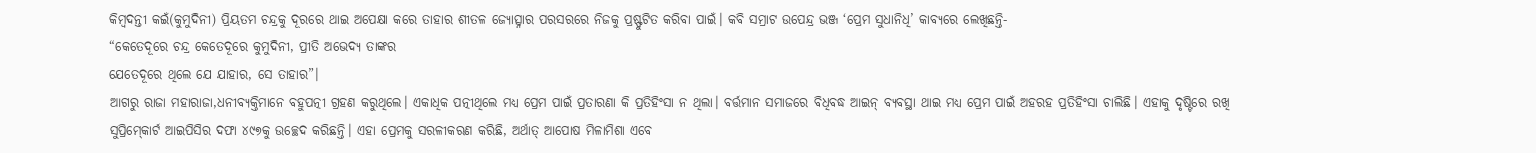କିମ୍ବଦନ୍ତୀ କଇଁ(କୁମୁଦିନୀ) ପ୍ରିୟତମ ଚନ୍ଦ୍ରକୁ ଦୂରରେ ଥାଇ ଅପେକ୍ଷା କରେ ତାହାର ଶୀତଳ ଜ୍ୟୋତ୍ସ୍ନାର ପରସରରେ ନିଜକୁ ପ୍ରଷ୍ଫୁଟିତ କରିବା ପାଇଁ। କବି ସମ୍ରାଟ ଉପେନ୍ଦ୍ର ଭଞ୍ଜ ‘ପ୍ରେମ ସୁଧାନିଧି’ କାବ୍ୟରେ ଲେଖିଛନ୍ତି-
“କେତେଦୂରେ ଚନ୍ଦ୍ର କେତେଦୂରେ କୁମୁଦିନୀ, ପ୍ରୀତି ଅଭେଦ୍ୟ ତାଙ୍କର
ଯେତେଦୂରେ ଥିଲେ ଯେ ଯାହାର, ସେ ତାହାର”।
ଆଗରୁ ରାଜା ମହାରାଜା,ଧନୀବ୍ୟକ୍ତିମାନେ ବହୁପତ୍ନୀ ଗ୍ରହଣ କରୁଥିଲେ। ଏକାଧିକ ପତ୍ନୀଥିଲେ ମଧ୍ୟ ପ୍ରେମ ପାଇଁ ପ୍ରତାରଣା କି ପ୍ରତିହିଂସା ନ ଥିଲା। ବର୍ତ୍ତମାନ ସମାଜରେ ବିଧିବଦ୍ଧ ଆଇନ୍‍ ବ୍ୟବସ୍ଥା ଥାଇ ମଧ୍ୟ ପ୍ରେମ ପାଇଁ ଅହରହ ପ୍ରତିହିଂସା ଚାଲିଛି। ଏହାକୁ ଦୃଷ୍ଟିରେ ରଖି ସୁପ୍ରିମ୍‍କୋର୍ଟ ଆଇପିସିର ଦଫା ୪୯୭କୁ ଉଚ୍ଛେଦ କରିଛନ୍ତି। ଏହା ପ୍ରେମକୁ ସରଳୀକରଣ କରିଛି, ଅର୍ଥାତ୍‍ ଆପୋଷ ମିଳାମିଶା ଏବେ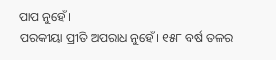ପାପ ନୁହେଁ।
ପରକୀୟା ପ୍ରୀତି ଅପରାଧ ନୁହେଁ। ୧୫୮ ବର୍ଷ ତଳର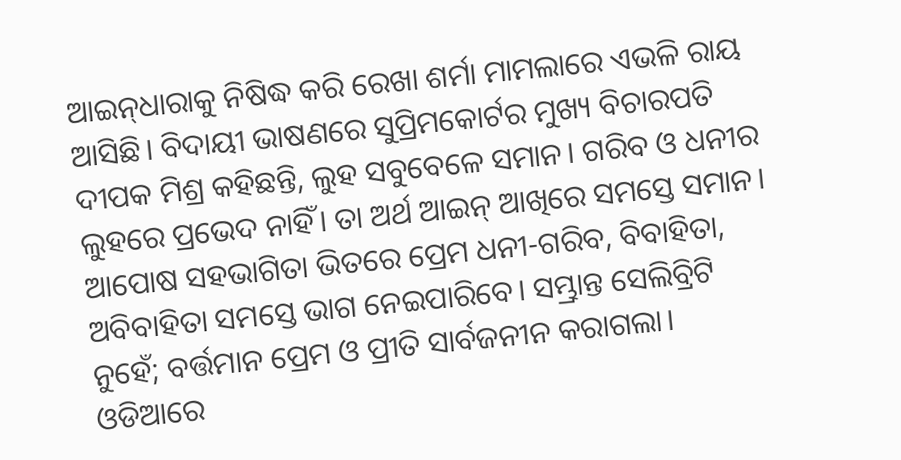ଆଇନ୍‍ଧାରାକୁ ନିଷିଦ୍ଧ କରି ରେଖା ଶର୍ମା ମାମଲାରେ ଏଭଳି ରାୟ ଆସିଛି। ବିଦାୟୀ ଭାଷଣରେ ସୁପ୍ରିମକୋର୍ଟର ମୁଖ୍ୟ ବିଚାରପତି ଦୀପକ ମିଶ୍ର କହିଛନ୍ତି, ଲୁହ ସବୁବେଳେ ସମାନ। ଗରିବ ଓ ଧନୀର ଲୁହରେ ପ୍ରଭେଦ ନାହିଁ। ତା ଅର୍ଥ ଆଇନ୍‍ ଆଖିରେ ସମସ୍ତେ ସମାନ। ଆପୋଷ ସହଭାଗିତା ଭିତରେ ପ୍ରେମ ଧନୀ-ଗରିବ, ବିବାହିତା, ଅବିବାହିତା ସମସ୍ତେ ଭାଗ ନେଇପାରିବେ। ସମ୍ଭ୍ରାନ୍ତ ସେଲିବ୍ରିଟି ନୁହେଁ; ବର୍ତ୍ତମାନ ପ୍ରେମ ଓ ପ୍ରୀତି ସାର୍ବଜନୀନ କରାଗଲା। ଓଡିଆରେ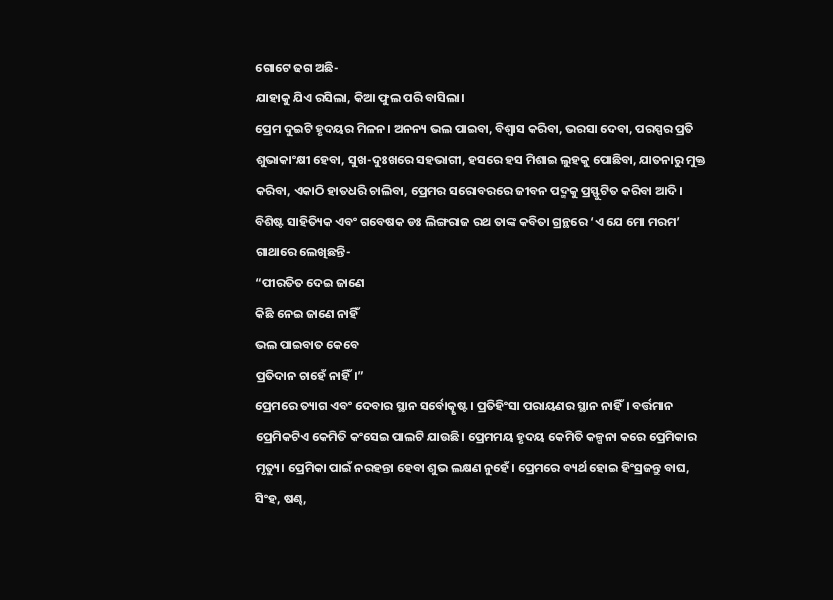ଗୋଟେ ଢଗ ଅଛି-
ଯାହାକୁ ଯିଏ ରସିଲା, କିଆ ଫୁଲ ପରି ବାସିଲା।
ପ୍ରେମ ଦୁଇଟି ହୃଦୟର ମିଳନ। ଅନନ୍ୟ ଭଲ ପାଇବା, ବିଶ୍ୱାସ କରିବା, ଭରସା ଦେବା, ପରସ୍ପର ପ୍ରତି ଶୁଭାକାଂକ୍ଷୀ ହେବା, ସୁଖ-ଦୁଃଖରେ ସହଭାଗୀ, ହସରେ ହସ ମିଶାଇ ଲୁହକୁ ପୋଛିବା, ଯାତନାରୁ ମୁକ୍ତ କରିବା, ଏକାଠି ହାତଧରି ଚାଲିବା, ପ୍ରେମର ସରୋବରରେ ଜୀବନ ପଦ୍ମକୁ ପ୍ରସ୍ଫୁଟିତ କରିବା ଆଦି। ବିଶିଷ୍ଟ ସାହିତ୍ୟିକ ଏବଂ ଗବେଷକ ଡଃ ଲିଙ୍ଗରାଜ ରଥ ତାଙ୍କ କବିତା ଗ୍ରନ୍ଥରେ ‘ଏ ଯେ ମୋ ମରମ’ ଗାଥାରେ ଲେଖିଛନ୍ତି-
“ପୀରତିତ ଦେଇ ଜାଣେ
କିଛି ନେଇ ଜାଣେ ନାହିଁ
ଭଲ ପାଇବାତ କେବେ
ପ୍ରତିଦାନ ଚାହେଁ ନାହିଁ।”
ପ୍ରେମରେ ତ୍ୟାଗ ଏବଂ ଦେବାର ସ୍ଥାନ ସର୍ବୋତ୍କୃଷ୍ଟ। ପ୍ରତିହିଂସା ପରାୟଣର ସ୍ଥାନ ନାହିଁ। ବର୍ତ୍ତମାନ ପ୍ରେମିକଟିଏ କେମିତି କଂସେଇ ପାଲଟି ଯାଉଛି। ପ୍ରେମମୟ ହୃଦୟ କେମିତି କଳ୍ପନା କରେ ପ୍ରେମିକାର ମୃତ୍ୟୁ। ପ୍ରେମିକା ପାଇଁ ନରହନ୍ତା ହେବା ଶୁଭ ଲକ୍ଷଣ ନୁହେଁ। ପ୍ରେମରେ ବ୍ୟର୍ଥ ହୋଇ ହିଂସ୍ରଜନ୍ତୁ ବାଘ, ସିଂହ, ଷଣ୍ଢ,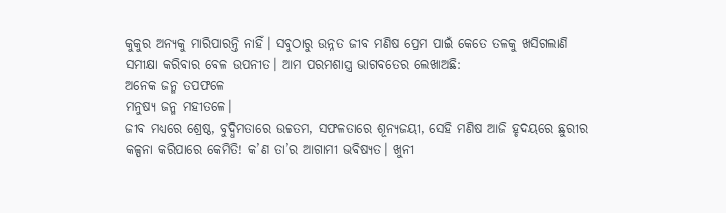କୁକୁର ଅନ୍ୟକୁ ମାରିପାରନ୍ତି ନାହିଁ। ସବୁଠାରୁ ଉନ୍ନତ ଜୀବ ମଣିଷ ପ୍ରେମ ପାଇଁ କେତେ ତଳକୁ ଖସିଗଲାଣି ସମୀକ୍ଷା କରିବାର ବେଳ ଉପନୀତ। ଆମ ପରମଶାସ୍ତ୍ର ଭାଗବତ‌େ‌ର ଲେଖାଅଛି:
ଅନେକ ଜନ୍ମ ତପଫଳେ
ମନୁଷ୍ୟ ଜନ୍ମ ମହୀତଳେ।
ଜୀବ ମଧ୍ୟରେ ଶ୍ରେଷ୍ଠ, ବୁଦ୍ଧିମତାରେ ଉଚ୍ଚତମ, ସଫଳତାରେ ଶୂନ୍ୟଜୟୀ, ସେହି ମଣିଷ ଆଜି ହୃଦୟରେ ଛୁରୀର କଳ୍ପନା କରିପାରେ କେମିତି! କ’ଣ ତା’ର ଆଗାମୀ ଭବିଷ୍ୟତ। ଖୁନୀ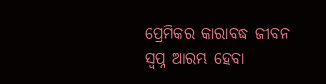ପ୍ରେମିକର କାରାବଦ୍ଧ ଜୀବନ ସ୍ୱପ୍ନ ଆରମ୍ଭ ହେବା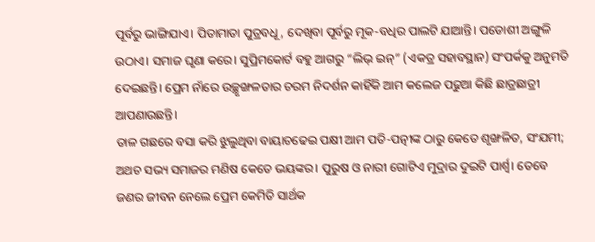ପୂର୍ବରୁ ଭାଙ୍ଗିଯାଏ। ପିତାମାତା ପୁତ୍ରବଧୂ, ଦେଖିବା ପୂର୍ବରୁ ମୂକ-ବଧିର ପାଲଟି ଯାଆନ୍ତି। ପଡୋଶୀ ଅଙ୍ଗୁଳି ଉଠାଏ। ସମାଜ ଘୃଣା କରେ। ସୁପ୍ରିମକୋର୍ଟ ବହୁ ଆଗରୁ “ଲିଭ୍‌ ଇନ୍‍” (ଏକତ୍ର ସହାବସ୍ଥାନ) ସଂପର୍କକୁ ଅନୁମତି ଦେଇଛନ୍ତି। ପ୍ରେମ ନାଁରେ ଉଚ୍ଛୃଙ୍ଖଳତାର ଚରମ ନିଦର୍ଶନ କାହିଁକି ଆମ କଲେଜ ପଢୁଆ କିଛି ଛାତ୍ରଛାତ୍ରୀ ଆପଣାଉଛନ୍ତି।
ତାଳ ଗଛରେ ବସା କରି ଝୁଲୁଥିବା ବାୟାଚଢେଇ ପକ୍ଷୀ ଆମ ପତି-ପତ୍ନୀଙ୍କ ଠାରୁ କେତେ ଶୃଙ୍ଖଳିତ, ସଂଯମୀ; ଅଥଚ ସଭ୍ୟ ସମାଜର ମଣିଷ କେତେ ଭୟଙ୍କର। ପୁରୁଷ ଓ ନାରୀ ଗୋଟିଏ ମୁଦ୍ରାର ଦୁଇଟି ପାର୍ଶ୍ବ। ତେବେ ଜଣର ଜୀବନ ନେଲେ ପ୍ରେମ କେମିତି ସାର୍ଥକ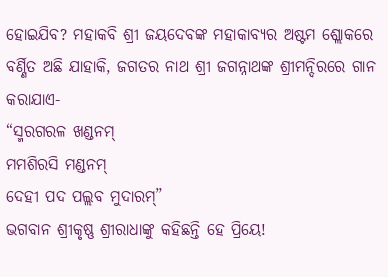ହୋଇଯିବ? ମହାକବି ଶ୍ରୀ ଜୟଦେବଙ୍କ ମହାକାବ୍ୟର ଅଷ୍ଟମ ଶ୍ଲୋକରେ ବର୍ଣ୍ଣିତ ଅଛି ଯାହାକି, ଜଗତର ନାଥ ଶ୍ରୀ ଜଗନ୍ନାଥଙ୍କ ଶ୍ରୀମନ୍ଦିରରେ ଗାନ କରାଯାଏ-
“ସ୍ମରଗରଳ ଖଣ୍ଡନମ୍‍
ମମଶିରସି ମଣ୍ଡନମ୍‍
ଦେହୀ ପଦ ପଲ୍ଲବ ମୁଦାରମ୍‍”
ଭଗବାନ ଶ୍ରୀକୃଷ୍ଣ ଶ୍ରୀରାଧାଙ୍କୁ କହିଛନ୍ତି ହେ ପ୍ରିୟେ!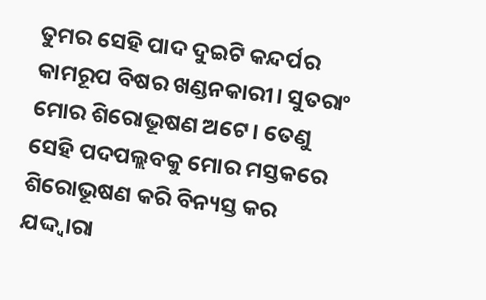ତୁମର ସେହି ପାଦ ଦୁଇଟି କନ୍ଦର୍ପର କାମରୂପ ବିଷର ଖଣ୍ଡନକାରୀ। ସୁତରାଂ ମୋର ଶିରୋଭୂଷଣ ଅଟେ। ତେଣୁ ସେହି ପଦପଲ୍ଲବକୁ ମୋର ମସ୍ତକରେ ଶିରୋଭୂଷଣ କରି ବିନ୍ୟସ୍ତ କର ଯଦ୍ଦ୍ବାରା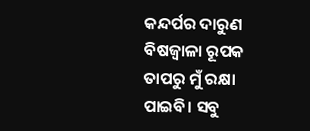କନ୍ଦର୍ପର ଦାରୁଣ ବିଷଜ୍ୱାଳା ରୂପକ ତାପରୁ ମୁଁ ରକ୍ଷା ପାଇବି। ସବୁ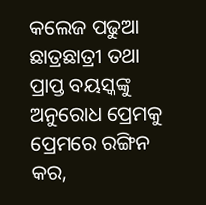କଲେଜ ପଢୁଆ ଛାତ୍ରଛାତ୍ରୀ ତଥା ପ୍ରାପ୍ତ ବୟସ୍କଙ୍କୁ ଅନୁରୋଧ ପ୍ରେମକୁ ପ୍ରେମରେ ରଙ୍ଗିନ କର,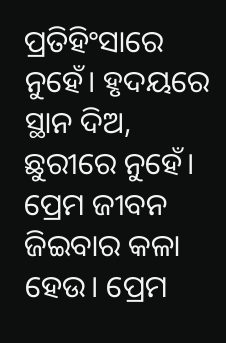ପ୍ରତିହିଂସାରେ ନୁହେଁ। ହୃଦୟରେ ସ୍ଥାନ ଦିଅ, ଛୁରୀରେ ନୁହେଁ। ପ୍ରେମ ଜୀବନ ଜିଇବାର କଳା ହେଉ। ପ୍ରେମ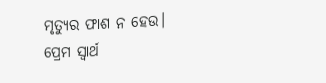ମୃତ୍ୟୁର ଫାଶ ନ ହେଉ। ପ୍ରେମ ସ୍ୱାର୍ଥ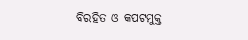ବିରହିତ ଓ କପଟମୁକ୍ତ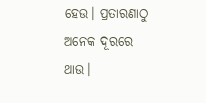ହେଉ। ପ୍ରତାରଣାଠୁ ଅନେକ ଦୂରରେ ଥାଉ।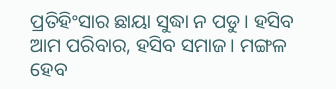ପ୍ରତିହିଂସାର ଛାୟା ସୁଦ୍ଧା ନ ପଡୁ। ହସିବ ଆମ ପରିବାର, ହସିବ ସମାଜ। ମଙ୍ଗଳ ହେବ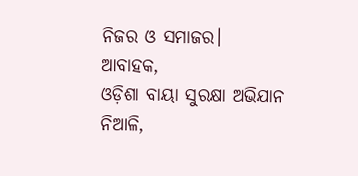ନିଜର ଓ ସମାଜର।
ଆବାହକ,
ଓଡ଼ିଶା ବାୟା ସୁରକ୍ଷା ଅଭିଯାନ
ନିଆଳି,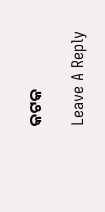କଟକ

Leave A Reply